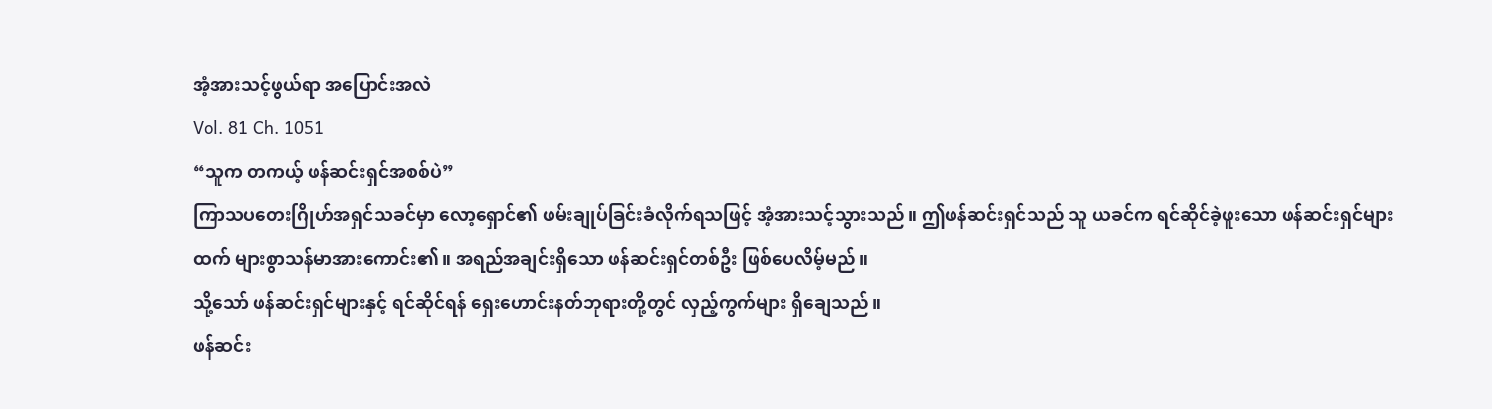အံ့အားသင့်ဖွယ်ရာ အပြောင်းအလဲ
Vol. 81 Ch. 1051
“သူက တကယ့် ဖန်ဆင်းရှင်အစစ်ပဲ”
ကြာသပတေးဂြိုဟ်အရှင်သခင်မှာ လော့ရှောင်၏ ဖမ်းချုပ်ခြင်းခံလိုက်ရသဖြင့် အံ့အားသင့်သွားသည်။ ဤဖန်ဆင်းရှင်သည် သူ ယခင်က ရင်ဆိုင်ခဲ့ဖူးသော ဖန်ဆင်းရှင်များထက် များစွာသန်မာအားကောင်း၏။ အရည်အချင်းရှိသော ဖန်ဆင်းရှင်တစ်ဦး ဖြစ်ပေလိမ့်မည်။
သို့သော် ဖန်ဆင်းရှင်များနှင့် ရင်ဆိုင်ရန် ရှေးဟောင်းနတ်ဘုရားတို့တွင် လှည့်ကွက်များ ရှိချေသည်။
ဖန်ဆင်း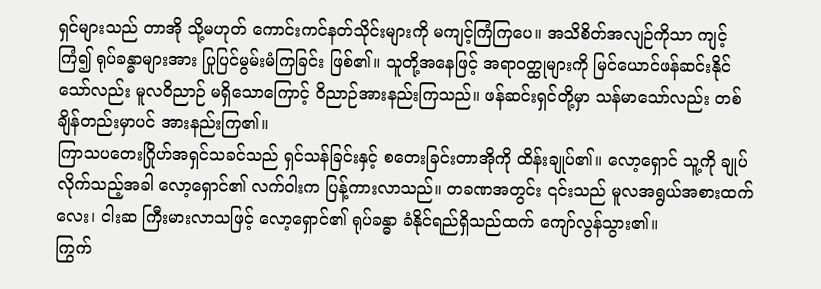ရှင်များသည် တာအို သို့မဟုတ် ကောင်းကင်နတ်သိုင်းများကို မကျင့်ကြံကြပေ။ အသိစိတ်အလျဉ်ကိုသာ ကျင့်ကြံ၍ ရုပ်ခန္ဓာများအား ပြုပြင်မွမ်းမံကြခြင်း ဖြစ်၏။ သူတို့အနေဖြင့် အရာ၀တ္ထုများကို မြင်ယောင်ဖန်ဆင်းနိုင်သော်လည်း မူလဝိညာဉ် မရှိသောကြောင့် ဝိညာဉ်အားနည်းကြသည်။ ဖန်ဆင်းရှင်တို့မှာ သန်မာသော်လည်း တစ်ချိန်တည်းမှာပင် အားနည်းကြ၏။
ကြာသပတေးဂြိုဟ်အရှင်သခင်သည် ရှင်သန်ခြင်းနှင့် စတေးခြင်းတာအိုကို ထိန်းချုပ်၏။ လော့ရှောင် သူ့ကို ချုပ်လိုက်သည့်အခါ လော့ရှောင်၏ လက်ဝါးက ပြန့်ကားလာသည်။ တခဏအတွင်း ၎င်းသည် မူလအရွယ်အစားထက် လေး၊ ငါးဆ ကြီးမားလာသဖြင့် လော့ရှောင်၏ ရုပ်ခန္ဓာ ခံနိုင်ရည်ရှိသည်ထက် ကျော်လွန်သွား၏။
ကြွက်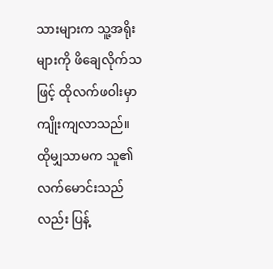သားများက သူ့အရိုးများကို ဖိချေလိုက်သဖြင့် ထိုလက်ဖဝါးမှာ ကျိုးကျလာသည်။
ထိုမျှသာမက သူ၏လက်မောင်းသည်လည်း ပြန့်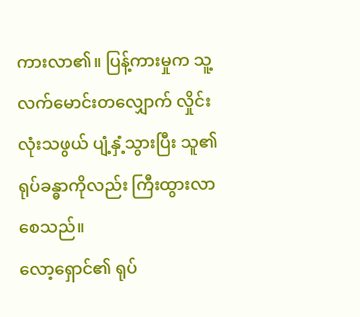ကားလာ၏။ ပြန့်ကားမှုက သူ့လက်မောင်းတလျှောက် လှိုင်းလုံးသဖွယ် ပျံ့နှံ့သွားပြီး သူ၏ရုပ်ခန္ဓာကိုလည်း ကြီးထွားလာစေသည်။
လော့ရှောင်၏ ရုပ်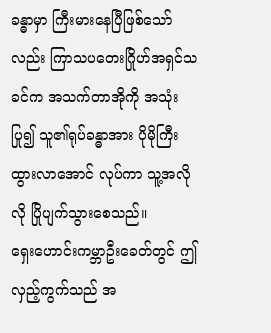ခန္ဓာမှာ ကြီးမားနေပြီဖြစ်သော်လည်း ကြာသပတေးဂြိုဟ်အရှင်သခင်က အသက်တာအိုကို အသုံးပြု၍ သူ၏ရုပ်ခန္ဓာအား ပိုမိုကြီးထွားလာအောင် လုပ်ကာ သူ့အလိုလို ပြိုပျက်သွားစေသည်။
ရှေးဟောင်းကမ္ဘာဦးခေတ်တွင် ဤလှည့်ကွက်သည် အ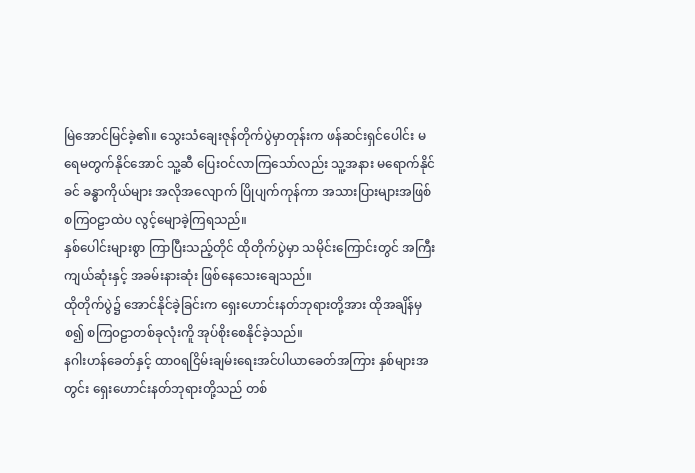မြဲအောင်မြင်ခဲ့၏။ သွေးသံချေးဇုန်တိုက်ပွဲမှာတုန်းက ဖန်ဆင်းရှင်ပေါင်း မရေမတွက်နိုင်အောင် သူ့ဆီ ပြေးဝင်လာကြသော်လည်း သူ့အနား မရောက်နိုင်ခင် ခန္ဓာကိုယ်များ အလိုအလျောက် ပြိုပျက်ကုန်ကာ အသားပြားများအဖြစ် စကြဝဠာထဲပ လွင့်မျောခဲ့ကြရသည်။
နှစ်ပေါင်းများစွာ ကြာပြီးသည့်တိုင် ထိုတိုက်ပွဲမှာ သမိုင်းကြောင်းတွင် အကြီးကျယ်ဆုံးနှင့် အခမ်းနားဆုံး ဖြစ်နေသေးချေသည်။
ထိုတိုက်ပွဲ၌ အောင်နိုင်ခဲ့ခြင်းက ရှေးဟောင်းနတ်ဘုရားတို့အား ထိုအချိန်မှစ၍ စကြ၀ဠာတစ်ခုလုံးကိူ အုပ်စိုးစေနိုင်ခဲ့သည်။
နဂါးဟန်ခေတ်နှင့် ထာ၀ရငြိမ်းချမ်းရေးအင်ပါယာခေတ်အကြား နှစ်များအတွင်း ရှေးဟောင်းနတ်ဘုရားတို့သည် တစ်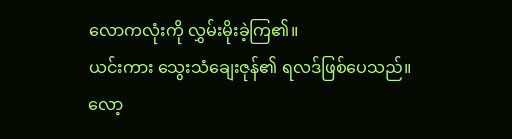လောကလုံးကို လွှမ်းမိုးခဲ့ကြ၏။
ယင်းကား သွေးသံချေးဇုန်၏ ရလဒ်ဖြစ်ပေသည်။
လော့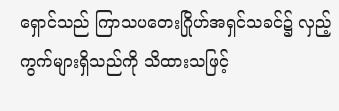ရှောင်သည် ကြာသပတေးဂြိုဟ်အရှင်သခင်၌ လှည့်ကွက်များရှိသည်ကို သိထားသဖြင့်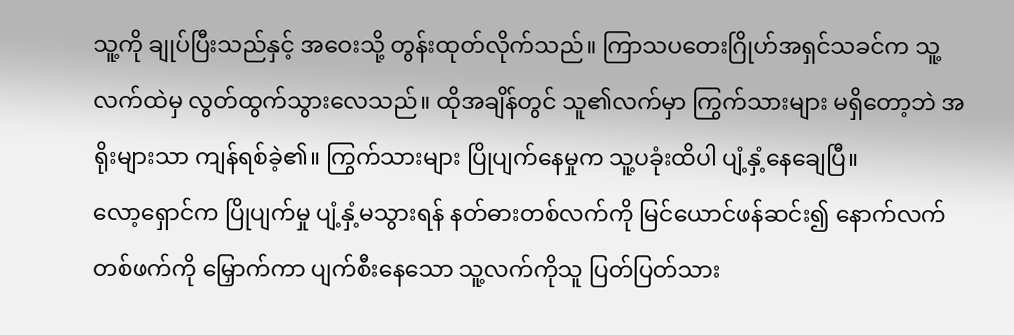သူ့ကို ချုပ်ပြီးသည်နှင့် အဝေးသို့ တွန်းထုတ်လိုက်သည်။ ကြာသပတေးဂြိုဟ်အရှင်သခင်က သူ့လက်ထဲမှ လွတ်ထွက်သွားလေသည်။ ထိုအချိန်တွင် သူ၏လက်မှာ ကြွက်သားများ မရှိတော့ဘဲ အရိုးများသာ ကျန်ရစ်ခဲ့၏။ ကြွက်သားများ ပြိုပျက်နေမှုက သူ့ပခုံးထိပါ ပျံ့နှံ့နေချေပြီ။
လော့ရှောင်က ပြိုပျက်မှု ပျံ့နှံ့မသွားရန် နတ်ဓားတစ်လက်ကို မြင်ယောင်ဖန်ဆင်း၍ နောက်လက်တစ်ဖက်ကို မြှောက်ကာ ပျက်စီးနေသော သူ့လက်ကိုသူ ပြတ်ပြတ်သား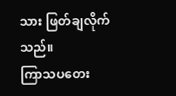သား ဖြတ်ချလိုက်သည်။
ကြာသပတေး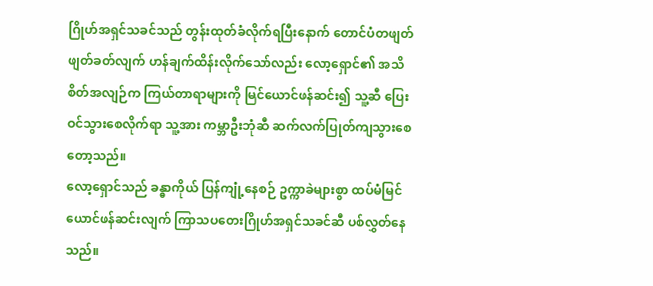ဂြိုဟ်အရှင်သခင်သည် တွန်းထုတ်ခံလိုက်ရပြီးနောက် တောင်ပံတဖျတ်ဖျတ်ခတ်လျက် ဟန်ချက်ထိန်းလိုက်သော်လည်း လော့ရှောင်၏ အသိစိတ်အလျဉ်က ကြယ်တာရာများကို မြင်ယောင်ဖန်ဆင်း၍ သူ့ဆီ ပြေးဝင်သွားစေလိုက်ရာ သူ့အား ကမ္ဘာဦးဘုံဆီ ဆက်လက်ပြုတ်ကျသွားစေတော့သည်။
လော့ရှောင်သည် ခန္ဓာကိုယ် ပြန်ကျုံ့နေစဉ် ဥက္ကာခဲများစွာ ထပ်မံမြင်ယောင်ဖန်ဆင်းလျက် ကြာသပတေးဂြိုဟ်အရှင်သခင်ဆီ ပစ်လွှတ်နေသည်။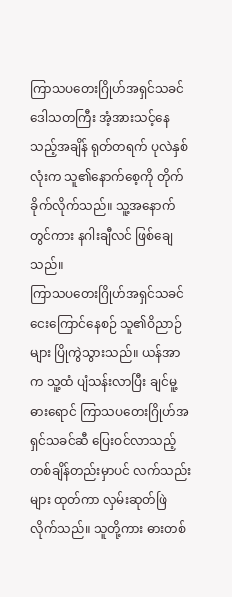ကြာသပတေးဂြိုဟ်အရှင်သခင် ဒေါသတကြီး အံ့အားသင့်နေသည့်အချိန် ရုတ်တရက် ပုလဲနှစ်လုံးက သူ၏နောက်စေ့ကို တိုက်ခိုက်လိုက်သည်။ သူ့အနောက်တွင်ကား နဂါးချီလင် ဖြစ်ချေသည်။
ကြာသပတေးဂြိုဟ်အရှင်သခင် ငေးကြောင်နေစဉ် သူ၏ဝိညာဉ်များ ပြိုကွဲသွားသည်။ ယန်အာက သူ့ထံ ပျံသန်းလာပြီး ချင်မူ့ဓားရောင် ကြာသပတေးဂြိုဟ်အရှင်သခင်ဆီ ပြေးဝင်လာသည့်တစ်ချိန်တည်းမှာပင် လက်သည်းများ ထုတ်ကာ လှမ်းဆုတ်ဖြဲလိုက်သည်။ သူတို့ကား ဓားတစ်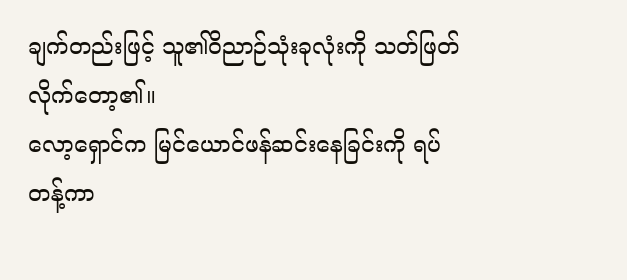ချက်တည်းဖြင့် သူ၏ဝိညာဉ်သုံးခုလုံးကို သတ်ဖြတ်လိုက်တော့၏။
လော့ရှောင်က မြင်ယောင်ဖန်ဆင်းနေခြင်းကို ရပ်တန့်ကာ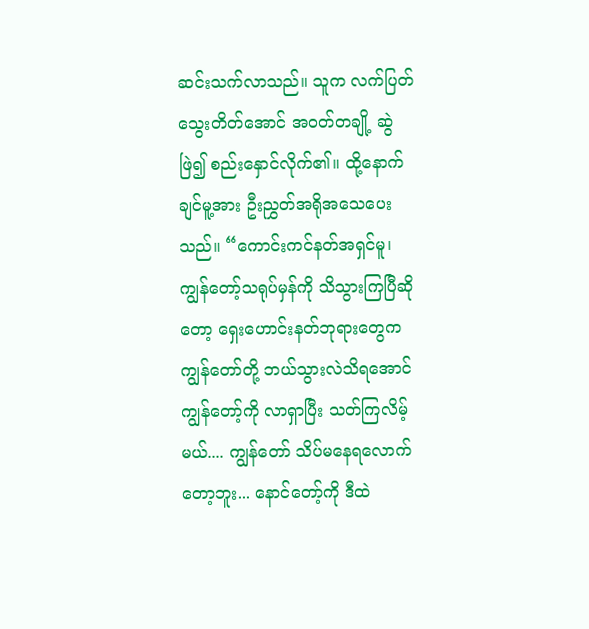ဆင်းသက်လာသည်။ သူက လက်ပြတ် သွေးတိတ်အောင် အဝတ်တချို့ ဆွဲဖြဲ၍ စည်းနှောင်လိုက်၏။ ထို့နောက် ချင်မူ့အား ဦးညွှတ်အရိုအသေပေးသည်။ “ကောင်းကင်နတ်အရှင်မူ၊ ကျွန်တော့်သရုပ်မှန်ကို သိသွားကြပြီဆိုတော့ ရှေးဟောင်းနတ်ဘုရားတွေက ကျွန်တော်တို့ ဘယ်သွားလဲသိရအောင် ကျွန်တော့်ကို လာရှာပြီး သတ်ကြလိမ့်မယ်.... ကျွန်တော် သိပ်မနေရလောက်တော့ဘူး... နောင်တော့်ကို ဒီထဲ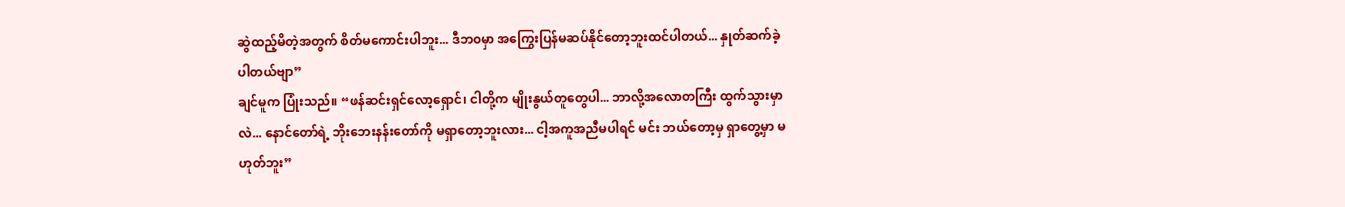ဆွဲထည့်မိတဲ့အတွက် စိတ်မကောင်းပါဘူး... ဒီဘ၀မှာ အကြွေးပြန်မဆပ်နိုင်တော့ဘူးထင်ပါတယ်... နှုတ်ဆက်ခဲ့ပါတယ်ဗျာ”
ချင်မူက ပြုံးသည်။ “ဖန်ဆင်းရှင်လော့ရှောင်၊ ငါတို့က မျိုးနွယ်တူတွေပါ... ဘာလို့အလောတကြီး ထွက်သွားမှာလဲ... နောင်တော်ရဲ့ ဘိုးဘေးနန်းတော်ကို မရှာတော့ဘူးလား... ငါ့အကူအညီမပါရင် မင်း ဘယ်တော့မှ ရှာတွေ့မှာ မဟုတ်ဘူး”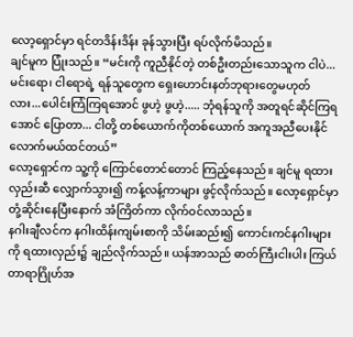လော့ရှောင်မှာ ရင်တဒိန်းဒိန်း ခုန်သွားပြီး ရပ်လိုက်မိသည်။
ချင်မူက ပြုံးသည်။ “မင်းကို ကူညီနိုင်တဲ့ တစ်ဦးတည်းသောသူက ငါပဲ... မင်းရော၊ ငါရောရဲ့ ရန်သူတွေက ရှေးဟောင်းနတ်ဘုရားတွေမဟုတ်လား...ပေါင်းကြံကြရအောင် ဖွဟဲ့ ဖွဟဲ့..... ဘုံရန်သူကို အတူရင်ဆိုင်ကြရအောင် ပြောတာ... ငါတို့ တစ်ယောက်ကိုတစ်ယောက် အကူအညီပေးနိုင်လောက်မယ်ထင်တယ်”
လော့ရှောင်က သူ့ကို ကြောင်တောင်တောင် ကြည့်နေသည်။ ချင်မူ ရထားလှည်းဆီ လျှောက်သွား၍ ကန့်လန့်ကာများ ဖွင့်လိုက်သည်။ လော့ရှောင်မှာ တုံ့ဆိုင်းနေပြီးနောက် အံကြိတ်ကာ လိုက်ဝင်လာသည်။
နဂါးချီလင်က နဂါးထိန်းကျမ်းစာကို သိမ်းဆည်း၍ ကောင်းကင်နဂါးများကို ရထားလှည်း၌ ချည်လိုက်သည်။ ယန်အာသည် ဓာတ်ကြီးငါးပါး ကြယ်တာရာဂြိုဟ်အ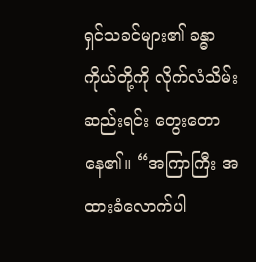ရှင်သခင်များ၏ ခန္ဓာကိုယ်တို့ကို လိုက်လံသိမ်းဆည်းရင်း တွေးတောနေ၏။ “အကြာကြီး အထားခံလောက်ပါ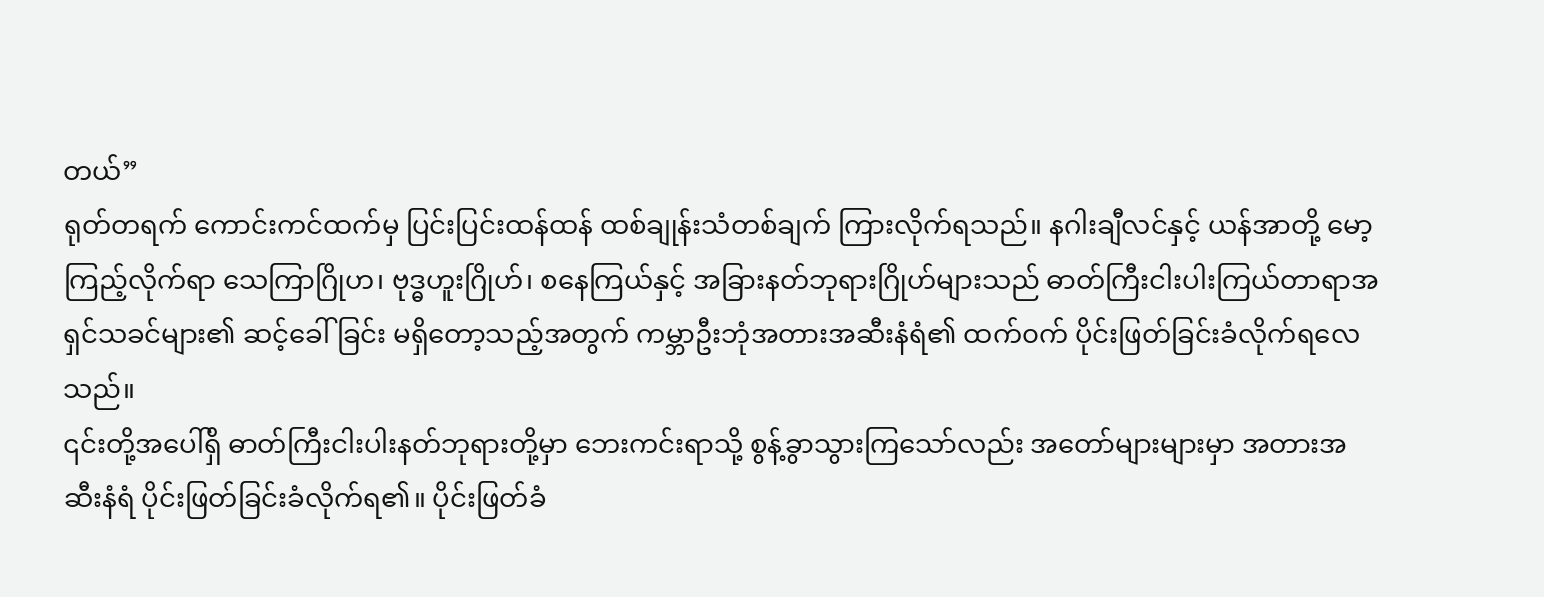တယ်”
ရုတ်တရက် ကောင်းကင်ထက်မှ ပြင်းပြင်းထန်ထန် ထစ်ချုန်းသံတစ်ချက် ကြားလိုက်ရသည်။ နဂါးချီလင်နှင့် ယန်အာတို့ မော့ကြည့်လိုက်ရာ သေကြာဂြိုဟ၊ ဗုဒ္ဓဟူးဂြိုဟ်၊ စနေကြယ်နှင့် အခြားနတ်ဘုရားဂြိုဟ်များသည် ဓာတ်ကြီးငါးပါးကြယ်တာရာအရှင်သခင်များ၏ ဆင့်ခေါ်ခြင်း မရှိတော့သည့်အတွက် ကမ္ဘာဦးဘုံအတားအဆီးနံရံ၏ ထက်၀က် ပိုင်းဖြတ်ခြင်းခံလိုက်ရလေသည်။
၎င်းတို့အပေါ်ရှိ ဓာတ်ကြီးငါးပါးနတ်ဘုရားတို့မှာ ဘေးကင်းရာသို့ စွန့်ခွာသွားကြသော်လည်း အတော်များများမှာ အတားအဆီးနံရံ ပိုင်းဖြတ်ခြင်းခံလိုက်ရ၏။ ပိုင်းဖြတ်ခံ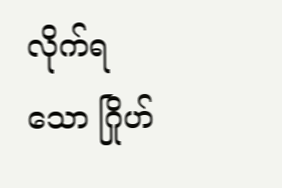လိုက်ရသော ဂြိုဟ်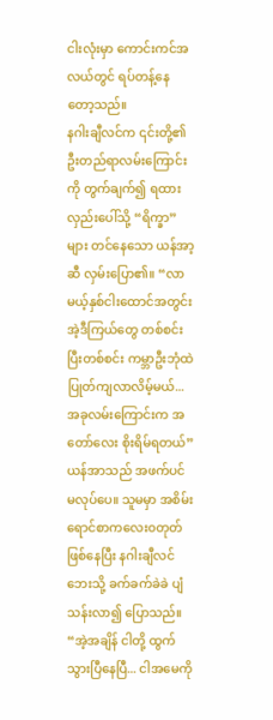ငါးလုံးမှာ ကောင်းကင်အလယ်တွင် ရပ်တန့်နေတော့သည်။
နဂါးချီလင်က ၎င်းတို့၏ ဦးတည်ရာလမ်းကြောင်းကို တွက်ချက်၍ ရထားလှည်းပေါ်သို့ “ရိက္ခာ” များ တင်နေသော ယန်အာ့ဆီ လှမ်းပြော၏။ “လာမယ့်နှစ်ငါးထောင်အတွင်း အဲ့ဒီကြယ်တွေ တစ်စင်းပြီးတစ်စင်း ကမ္ဘာဦးဘုံထဲ ပြုတ်ကျလာလိမ့်မယ်... အခုလမ်းကြောင်းက အတော်လေး စိုးရိမ်ရတယ်”
ယန်အာသည် အဖက်ပင် မလုပ်ပေ။ သူမမှာ အစိမ်းရောင်စာကလေး၀တုတ်ဖြစ်နေပြီး နဂါးချီလင်ဘေးသို့ ခက်ခက်ခဲခဲ ပျံသန်းလာ၍ ပြောသည်။ “အဲ့အချိန် ငါတို့ ထွက်သွားပြီနေပြီ... ငါအမေကို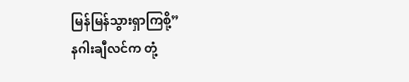မြန်မြန်သွားရှာကြစို့”
နဂါးချီလင်က တုံ့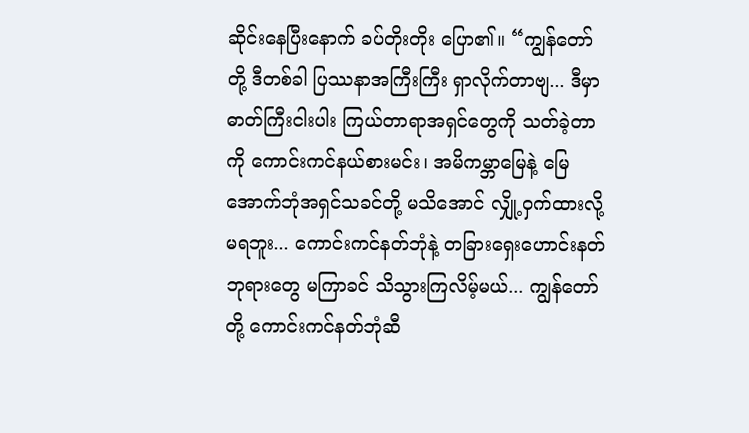ဆိုင်းနေပြီးနောက် ခပ်တိုးတိုး ပြော၏။ “ကျွန်တော်တို့ ဒီတစ်ခါ ပြဿနာအကြီးကြီး ရှာလိုက်တာဗျ... ဒီမှာ ဓာတ်ကြီးငါးပါး ကြယ်တာရာအရှင်တွေကို သတ်ခဲ့တာကို ကောင်းကင်နယ်စားမင်း၊ အမိကမ္ဘာမြေနဲ့ မြေအောက်ဘုံအရှင်သခင်တို့ မသိအောင် လျှို့ဝှက်ထားလို့မရဘူး... ကောင်းကင်နတ်ဘုံနဲ့ တခြားရှေးဟောင်းနတ်ဘုရားတွေ မကြာခင် သိသွားကြလိမ့်မယ်... ကျွန်တော်တို့ ကောင်းကင်နတ်ဘုံဆီ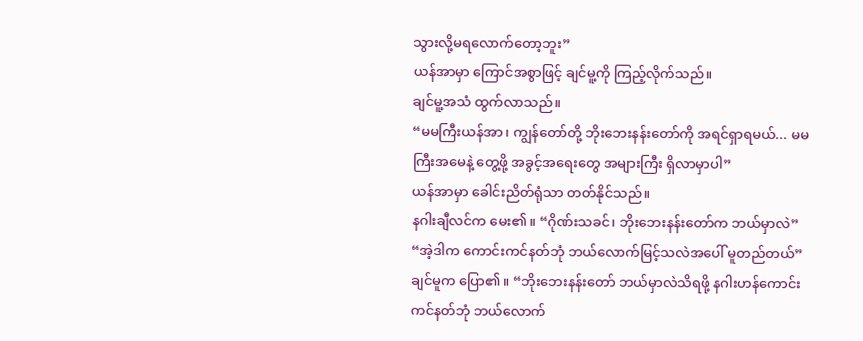သွားလို့မရလောက်တော့ဘူး”
ယန်အာမှာ ကြောင်အစွာဖြင့် ချင်မူ့ကို ကြည့်လိုက်သည်။
ချင်မူ့အသံ ထွက်လာသည်။
“မမကြီးယန်အာ၊ ကျွန်တော်တို့ ဘိုးဘေးနန်းတော်ကို အရင်ရှာရမယ်... မမကြီးအမေနဲ့ တွေ့ဖို့ အခွင့်အရေးတွေ အများကြီး ရှိလာမှာပါ”
ယန်အာမှာ ခေါင်းညိတ်ရုံသာ တတ်နိုင်သည်။
နဂါးချီလင်က မေး၏။ “ဂိုဏ်းသခင်၊ ဘိုးဘေးနန်းတော်က ဘယ်မှာလဲ”
“အဲ့ဒါက ကောင်းကင်နတ်ဘုံ ဘယ်လောက်မြင့်သလဲအပေါ် မူတည်တယ်”
ချင်မူက ပြော၏။ “ဘိုးဘေးနန်းတော် ဘယ်မှာလဲသိရဖို့ နဂါးဟန်ကောင်းကင်နတ်ဘုံ ဘယ်လောက်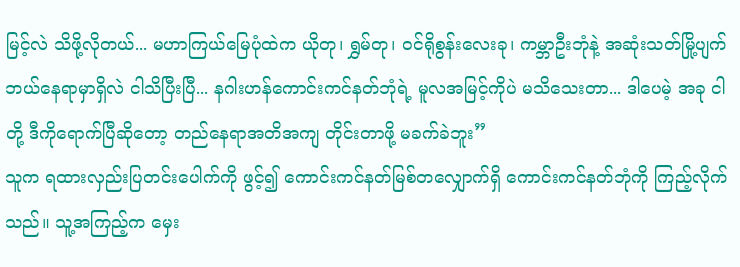မြင့်လဲ သိဖို့လိုတယ်... မဟာကြယ်မြေပုံထဲက ယိုတု၊ ရွှမ်တု၊ ၀င်ရိုစွန်းလေးခု၊ ကမ္ဘာဦးဘုံနဲ့ အဆုံးသတ်မြို့ပျက် ဘယ်နေရာမှာရှိလဲ ငါသိပြီးပြီ... နဂါးဟန်ကောင်းကင်နတ်ဘုံရဲ့ မူလအမြင့်ကိုပဲ မသိသေးတာ... ဒါပေမဲ့ အခု ငါတို့ ဒီကိုရောက်ပြီဆိုတော့ တည်နေရာအတိအကျ တိုင်းတာဖို့ မခက်ခဲဘူး”
သူက ရထားလှည်းပြတင်းပေါက်ကို ဖွင့်၍ ကောင်းကင်နတ်မြစ်တလျှောက်ရှိ ကောင်းကင်နတ်ဘုံကို ကြည့်လိုက်သည်။ သူ့အကြည့်က မှေး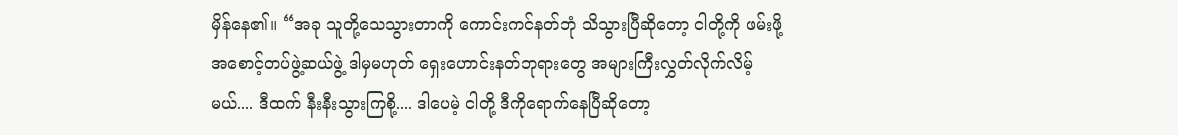မှိန်နေ၏။ “အခု သူတို့သေသွားတာကို ကောင်းကင်နတ်ဘုံ သိသွားပြီဆိုတော့ ငါတို့ကို ဖမ်းဖို့ အစောင့်တပ်ဖွဲ့ဆယ်ဖွဲ့ ဒါမှမဟုတ် ရှေးဟောင်းနတ်ဘုရားတွေ အများကြီးလွှတ်လိုက်လိမ့်မယ်.... ဒီထက် နီးနီးသွားကြစို့.... ဒါပေမဲ့ ငါတို့ ဒီကိုရောက်နေပြီဆိုတော့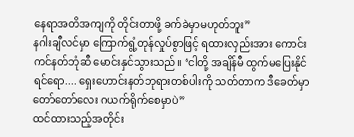နေရာအတိအကျကို တိုင်းတာဖို့ ခက်ခဲမှာမဟုတ်ဘူး”
နဂါးချီလင်မှာ ကြောက်ရွံ့တုန်လှုပ်စွာဖြင့် ရထားလှည်းအား ကောင်းကင်နတ်ဘုံဆီ မောင်းနှင်သွားသည်။ ‘ငါတို့ အချိန်မီ ထွက်မပြေးနိုင်ရင်ရော.... ရှေးဟောင်းနတ်ဘုရားတစ်ပါးကို သတ်တာက ဒီခေတ်မှာ တော်တော်လေး ဂယက်ရိုက်စေမှာပဲ”
ထင်ထားသည့်အတိုင်း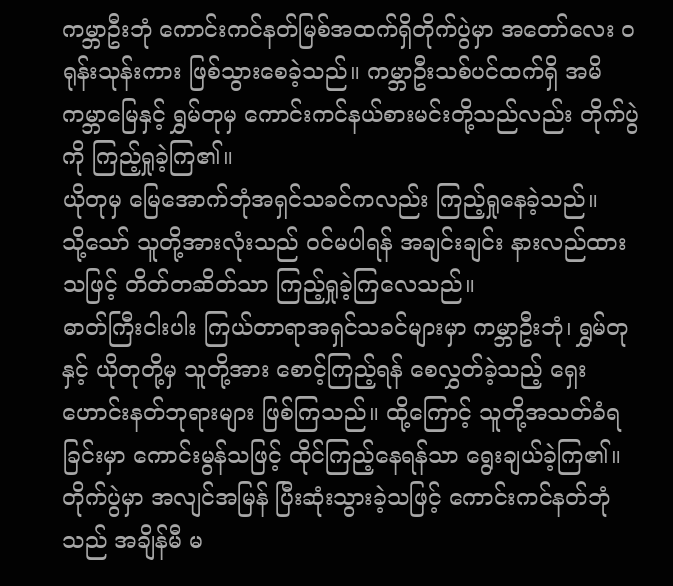ကမ္ဘာဦးဘုံ ကောင်းကင်နတ်မြစ်အထက်ရှိတိုက်ပွဲမှာ အတော်လေး ၀ရုန်းသုန်းကား ဖြစ်သွားစေခဲ့သည်။ ကမ္ဘာဦးသစ်ပင်ထက်ရှိ အမိကမ္ဘာမြေနှင့် ရွှမ်တုမှ ကောင်းကင်နယ်စားမင်းတို့သည်လည်း တိုက်ပွဲကို ကြည့်ရှုခဲ့ကြ၏။
ယိုတုမှ မြေအောက်ဘုံအရှင်သခင်ကလည်း ကြည့်ရှုနေခဲ့သည်။
သို့သော် သူတို့အားလုံးသည် ၀င်မပါရန် အချင်းချင်း နားလည်ထားသဖြင့် တိတ်တဆိတ်သာ ကြည့်ရှုခဲ့ကြလေသည်။
ဓာတ်ကြီးငါးပါး ကြယ်တာရာအရှင်သခင်များမှာ ကမ္ဘာဦးဘုံ၊ ရွှမ်တုနှင့် ယိုတုတို့မှ သူတို့အား စောင့်ကြည့်ရန် စေလွှတ်ခဲ့သည့် ရှေးဟောင်းနတ်ဘုရားများ ဖြစ်ကြသည်။ ထို့ကြောင့် သူတို့အသတ်ခံရခြင်းမှာ ကောင်းမွန်သဖြင့် ထိုင်ကြည့်နေရန်သာ ရွေးချယ်ခဲ့ကြ၏။
တိုက်ပွဲမှာ အလျင်အမြန် ပြီးဆုံးသွားခဲ့သဖြင့် ကောင်းကင်နတ်ဘုံသည် အချိန်မီ မ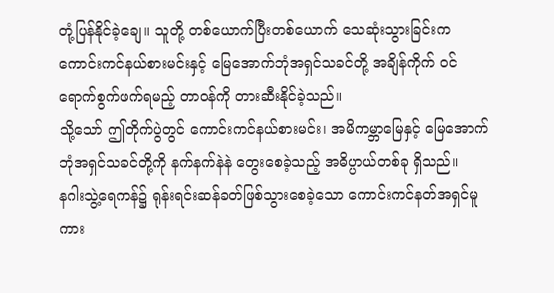တုံ့ပြန်နိုင်ခဲ့ချေ။ သူတို့ တစ်ယောက်ပြီးတစ်ယောက် သေဆုံးသွားခြင်းက ကောင်းကင်နယ်စားမင်းနှင့် မြေအောက်ဘုံအရှင်သခင်တို့ အချိန်ကိုက် ၀င်ရောက်စွက်ဖက်ရမည့် တာဝန်ကို တားဆီးနိုင်ခဲ့သည်။
သို့သော် ဤတိုက်ပွဲတွင် ကောင်းကင်နယ်စားမင်း၊ အမိကမ္ဘာမြေနှင့် မြေအောက်ဘုံအရှင်သခင်တို့ကို နက်နက်နဲနဲ တွေးစေခဲ့သည့် အဓိပ္ပာယ်တစ်ခု ရှိသည်။
နဂါးသွဲ့ရေကန်၌ ရုန်းရင်းဆန်ခတ်ဖြစ်သွားစေခဲ့သော ကောင်းကင်နတ်အရှင်မူကား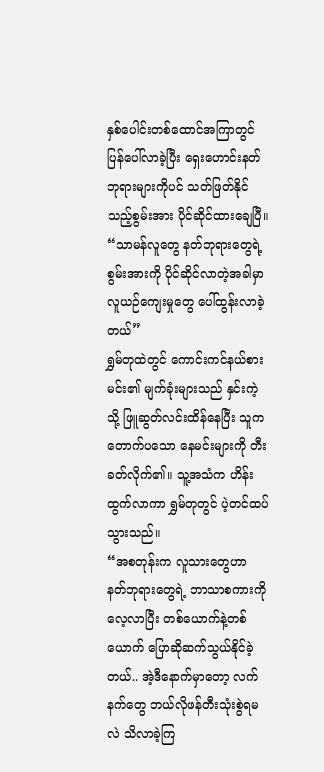နှစ်ပေါင်းတစ်ထောင်အကြာတွင် ပြန်ပေါ်လာခဲ့ပြီး ရှေးဟောင်းနတ်ဘုရားများကိုပင် သတ်ဖြတ်နိုင်သည့်စွမ်းအား ပိုင်ဆိုင်ထားချေပြီ။
“သာမန်လူတွေ နတ်ဘုရားတွေရဲ့ စွမ်းအားကို ပိုင်ဆိုင်လာတဲ့အခါမှာ လူယဉ်ကျေးမှုတွေ ပေါ်ထွန်းလာခဲ့တယ်”
ရွှမ်တုထဲတွင် ကောင်းကင်နယ်စားမင်း၏ မျက်ခုံးများသည် နှင်းကဲ့သို့ ဖြူဆွတ်လင်းထိန်နေပြီး သူက တောက်ပသော နေမင်းများကို တီးခတ်လိုက်၏။ သူ့အသံက ဟိန်းထွက်လာကာ ရွှမ်တုတွင် ပဲ့တင်ထပ်သွားသည်။
“အစတုန်းက လူသားတွေဟာ နတ်ဘုရားတွေရဲ့ ဘာသာစကားကို လေ့လာပြီး တစ်ယောက်နဲ့တစ်ယောက် ပြောဆိုဆက်သွယ်နိုင်ခဲ့တယ်.. အဲ့ဒီနောက်မှာတော့ လက်နက်တွေ ဘယ်လိုဖန်တီးသုံးစွဲရမလဲ သိလာခဲ့ကြ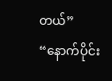တယ်”
“နောက်ပိုင်း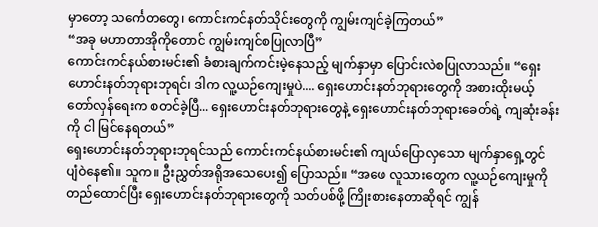မှာတော့ သင်္ကေတတွေ၊ ကောင်းကင်နတ်သိုင်းတွေကို ကျွမ်းကျင်ခဲ့ကြတယ်”
“အခု မဟာတာအိုကိုတောင် ကျွမ်းကျင်စပြုလာပြီ”
ကောင်းကင်နယ်စားမင်း၏ ခံစားချက်ကင်းမဲ့နေသည့် မျက်နှာမှာ ပြောင်းလဲစပြုလာသည်။ “ရှေးဟောင်းနတ်ဘုရားဘုရင်၊ ဒါက လူ့ယဉ်ကျေးမှုပဲ.... ရှေးဟောင်းနတ်ဘုရားတွေကို အစားထိုးမယ့် တော်လှန်ရေးက စတင်ခဲ့ပြီ... ရှေးဟောင်းနတ်ဘုရားတွေနဲ့ ရှေးဟောင်းနတ်ဘုရားခေတ်ရဲ့ ကျဆုံးခန်းကို ငါ မြင်နေရတယ်”
ရှေးဟောင်းနတ်ဘုရားဘုရင်သည် ကောင်းကင်နယ်စားမင်း၏ ကျယ်ပြောလှသော မျက်နှာရှေ့တွင် ပျံဝဲနေ၏။ သူက။ ဦးညွှတ်အရိုအသေပေး၍ ပြောသည်။ “အဖေ လူသားတွေက လူ့ယဉ်ကျေးမှုကို တည်ထောင်ပြီး ရှေးဟောင်းနတ်ဘုရားတွေကို သတ်ပစ်ဖို့ ကြိုးစားနေတာဆိုရင် ကျွန်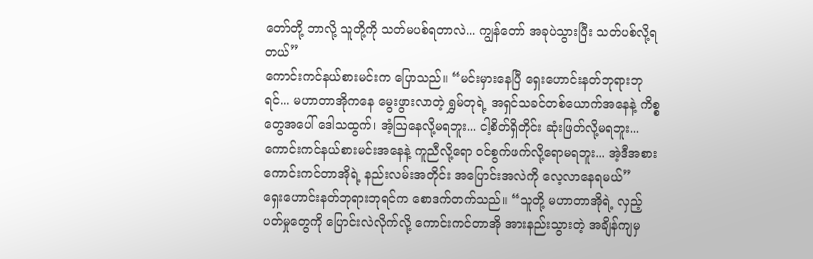တော်တို့ ဘာလို့ သူတို့ကို သတ်မပစ်ရတာလဲ... ကျွန်တော် အခုပဲသွားပြီး သတ်ပစ်လို့ရတယ်”
ကောင်းကင်နယ်စားမင်းက ပြောသည်။ “မင်းမှားနေပြီ ရှေးဟောင်းနတ်ဘုရားဘုရင်... မဟာတာအိုကနေ မွေးဖွားလာတဲ့ ရွှမ်တုရဲ့ အရှင်သခင်တစ်ယောက်အနေနဲ့ ကိစ္စတွေအပေါ် ဒေါသထွက်၊ အံ့ဩနေလို့မရဘူး... ငါ့စိတ်ရှိတိုင်း ဆုံးဖြတ်လို့မရဘူး... ကောင်းကင်နယ်စားမင်းအနေနဲ့ ကူညီလို့ရော ၀င်စွက်ဖက်လို့ရောမရဘူး... အဲ့ဒီအစား ကောင်းကင်တာအိုရဲ့ နည်းလမ်းအတိုင်း အပြောင်းအလဲကို လေ့လာနေရမယ်”
ရှေးဟောင်းနတ်ဘုရားဘုရင်က စောဒက်တက်သည်။ “သူတို့ မဟာတာအိုရဲ့ လှည့်ပတ်မှုတွေကို ပြောင်းလဲလိုက်လို့ ကောင်းကင်တာအို အားနည်းသွားတဲ့ အချိန်ကျမှ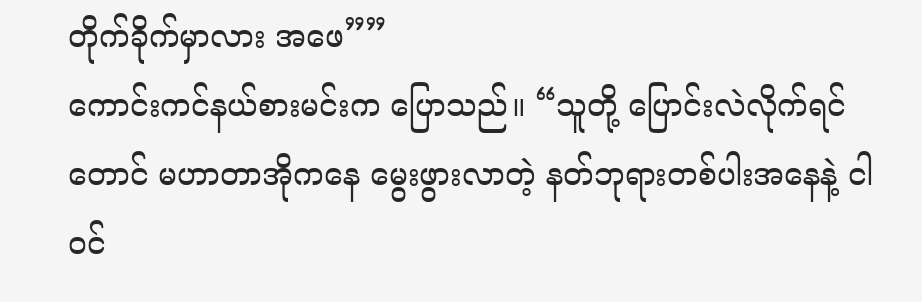တိုက်ခိုက်မှာလား အဖေ””
ကောင်းကင်နယ်စားမင်းက ပြောသည်။ “သူတို့ ပြောင်းလဲလိုက်ရင်တောင် မဟာတာအိုကနေ မွေးဖွားလာတဲ့ နတ်ဘုရားတစ်ပါးအနေနဲ့ ငါ ၀င်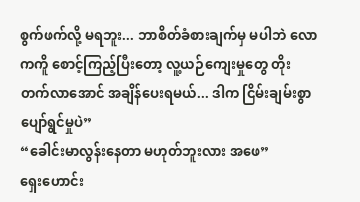စွက်ဖက်လို့ မရဘူး... ဘာစိတ်ခံစားချက်မှ မပါဘဲ လောကကိူ စောင့်ကြည့်ပြီးတော့ လူ့ယဉ်ကျေးမှုတွေ တိုးတက်လာအောင် အချိန်ပေးရမယ်... ဒါက ငြိမ်းချမ်းစွာ ပျော်ရွင်မှုပဲ”
“ခေါင်းမာလွန်းနေတာ မဟုတ်ဘူးလား အဖေ”
ရှေးဟောင်း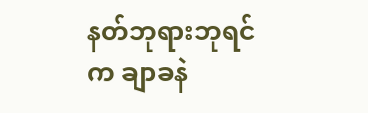နတ်ဘုရားဘုရင်က ချာခနဲ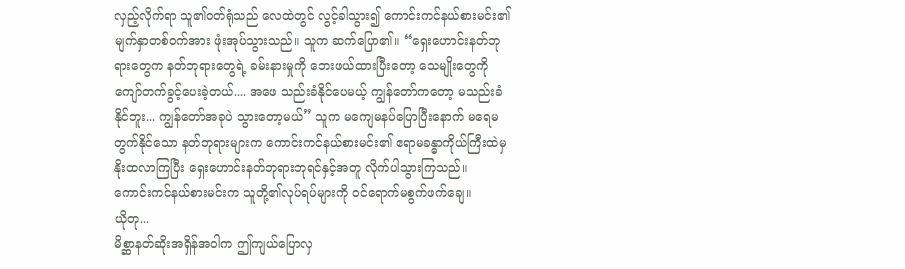လှည့်လိုက်ရာ သူ၏၀တ်ရုံသည် လေထဲတွင် လွင့်ခါသွား၍ ကောင်းကင်နယ်စားမင်း၏ မျက်နှာတစ်၀က်အား ဖုံးအုပ်သွားသည်။ သူက ဆက်ပြော၏။ “ရှေးဟောင်းနတ်ဘုရားတွေက နတ်ဘုရားတွေရဲ့ ခမ်းနားမှုကို ဘေးဖယ်ထားပြီးတော့ သေမျိုးတွေကို ကျော်တက်ခွင့်ပေးခဲ့တယ်.... အဖေ သည်းခံနိုင်ပေမယ့် ကျွန်တော်ကတော့ မသည်းခံနိုင်ဘူး... ကျွန်တော်အခုပဲ သွားတော့မယ်” သူက မကျေမနပ်ပြောပြီးနောက် မရေမတွက်နိုင်သော နတ်ဘုရားများက ကောင်းကင်နယ်စားမင်း၏ ဧရာမခန္ဓာကိုယ်ကြီးထဲမှ နိုးထလာကြပြီး ရှေးဟောင်းနတ်ဘုရားဘုရင်နှင့်အတူ လိုက်ပါသွားကြသည်။
ကောင်းကင်နယ်စားမင်းက သူတို့၏လုပ်ရပ်များကို ၀င်ရောက်မစွက်ဖက်ချေ။
ယိုတု...
မိစ္ဆာနတ်ဆိုးအရှိန်အဝါက ဤကျယ်ပြောလှ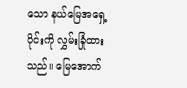သော နယ်မြေအရှေ့ပိုင်းကို လွှမ်းခြုံထားသည်။ မြေအောက်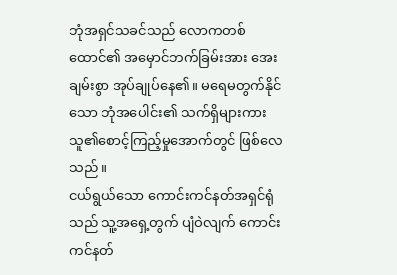ဘုံအရှင်သခင်သည် လောကတစ်ထောင်၏ အမှောင်ဘက်ခြမ်းအား အေးချမ်းစွာ အုပ်ချုပ်နေ၏။ မရေမတွက်နိုင်သော ဘုံအပေါင်း၏ သက်ရှိများကား သူ၏စောင့်ကြည့်မှုအောက်တွင် ဖြစ်လေသည်။
ငယ်ရွယ်သော ကောင်းကင်နတ်အရှင်ရုံသည် သူ့အရှေ့တွက် ပျံဝဲလျက် ကောင်းကင်နတ်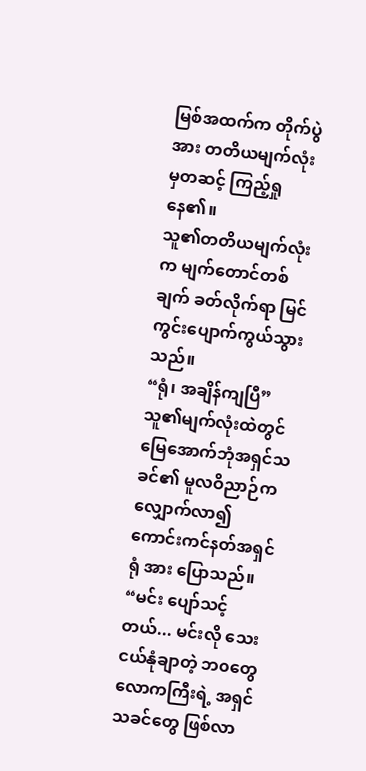မြစ်အထက်က တိုက်ပွဲအား တတိယမျက်လုံးမှတဆင့် ကြည့်ရှုနေ၏။
သူ၏တတိယမျက်လုံးက မျက်တောင်တစ်ချက် ခတ်လိုက်ရာ မြင်ကွင်းပျောက်ကွယ်သွားသည်။
“ရုံ၊ အချိန်ကျပြီ”
သူ၏မျက်လုံးထဲတွင် မြေအောက်ဘုံအရှင်သခင်၏ မူလဝိညာဉ်က လျှောက်လာ၍ ကောင်းကင်နတ်အရှင်ရုံ အား ပြောသည်။ “မင်း ပျော်သင့်တယ်... မင်းလို သေးငယ်နုံချာတဲ့ ဘ၀တွေ လောကကြီးရဲ့ အရှင်သခင်တွေ ဖြစ်လာ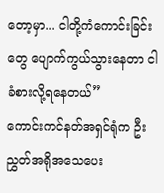တော့မှာ... ငါတို့ကံကောင်းခြင်းတွေ ပျောက်ကွယ်သွားနေတာ ငါ ခံစားလို့ရနေတယ်”
ကောင်းကင်နတ်အရှင်ရုံက ဦးညွှတ်အရိုအသေပေး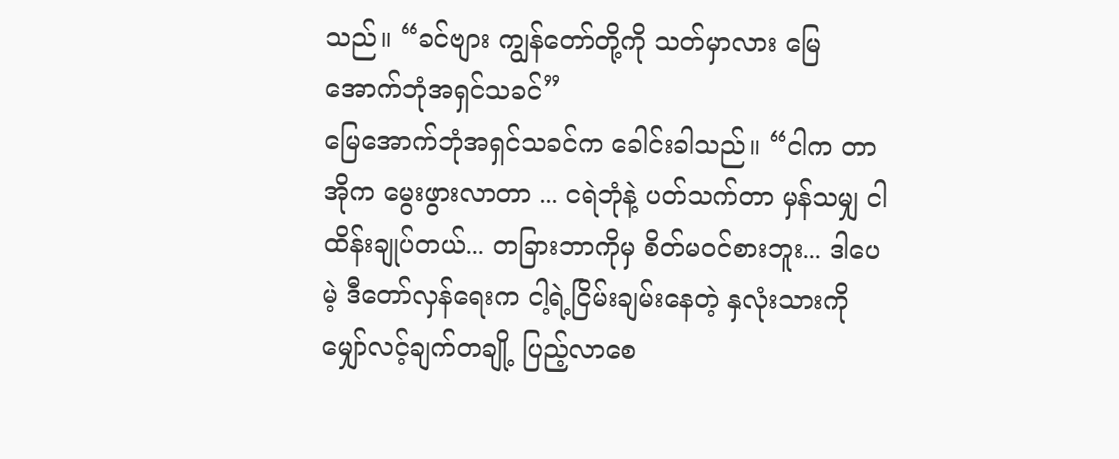သည်။ “ခင်ဗျား ကျွန်တော်တို့ကို သတ်မှာလား မြေအောက်ဘုံအရှင်သခင်”
မြေအောက်ဘုံအရှင်သခင်က ခေါင်းခါသည်။ “ငါက တာအိုက မွေးဖွားလာတာ ... ငရဲဘုံနဲ့ ပတ်သက်တာ မှန်သမျှ ငါ ထိန်းချုပ်တယ်... တခြားဘာကိုမှ စိတ်မဝင်စားဘူး... ဒါပေမဲ့ ဒီတော်လှန်ရေးက ငါ့ရဲ့ငြိမ်းချမ်းနေတဲ့ နှလုံးသားကို မျှော်လင့်ချက်တချို့ ပြည့်လာစေ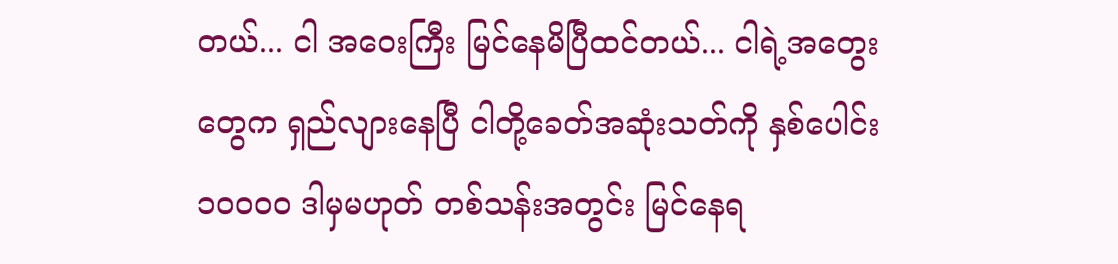တယ်... ငါ အဝေးကြီး မြင်နေမိပြီထင်တယ်... ငါရဲ့အတွေးတွေက ရှည်လျားနေပြီ ငါတို့ခေတ်အဆုံးသတ်ကို နှစ်ပေါင်း ၁၀၀၀၀ ဒါမှမဟုတ် တစ်သန်းအတွင်း မြင်နေရ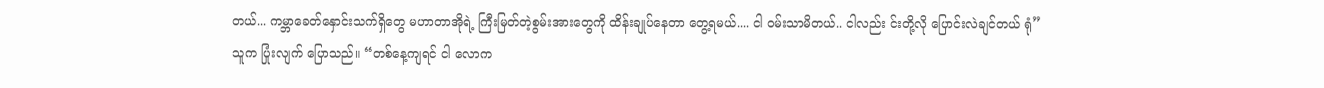တယ်... ကမ္ဘာခေတ်နှောင်းသက်ရှိတွေ မဟာတာအိုရဲ့ ကြီးမြတ်တဲ့စွမ်းအားတွေကို ထိန်းချုပ်နေတာ တွေ့ရမယ်.... ငါ ၀မ်းသာမိတယ်.. ငါလည်း င်းတို့လို ပြောင်းလဲချင်တယ် ရုံ”
သူက ပြုံးလျက် ပြောသည်။ “တစ်နေ့ကျရင် ငါ လောက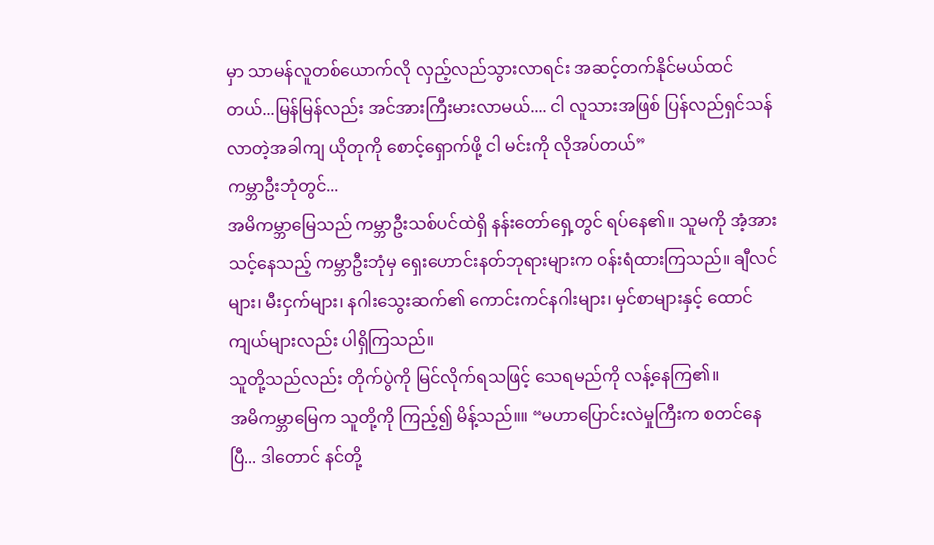မှာ သာမန်လူတစ်ယောက်လို လှည့်လည်သွားလာရင်း အဆင့်တက်နိုင်မယ်ထင်တယ်...မြန်မြန်လည်း အင်အားကြီးမားလာမယ်.... ငါ လူသားအဖြစ် ပြန်လည်ရှင်သန်လာတဲ့အခါကျ ယိုတုကို စောင့်ရှောက်ဖို့ ငါ မင်းကို လိုအပ်တယ်”
ကမ္ဘာဦးဘုံတွင်...
အမိကမ္ဘာမြေသည် ကမ္ဘာဦးသစ်ပင်ထဲရှိ နန်းတော်ရှေ့တွင် ရပ်နေ၏။ သူမကို အံ့အားသင့်နေသည့် ကမ္ဘာဦးဘုံမှ ရှေးဟောင်းနတ်ဘုရားများက ၀န်းရံထားကြသည်။ ချီလင်များ၊ မီးငှက်များ၊ နဂါးသွေးဆက်၏ ကောင်းကင်နဂါးများ၊ မှင်စာများနှင့် ထောင်ကျယ်များလည်း ပါရှိကြသည်။
သူတို့သည်လည်း တိုက်ပွဲကို မြင်လိုက်ရသဖြင့် သေရမည်ကို လန့်နေကြ၏။
အမိကမ္ဘာမြေက သူတို့ကို ကြည့်၍ မိန့်သည်။။ “မဟာပြောင်းလဲမှုကြီးက စတင်နေပြီ... ဒါတောင် နင်တို့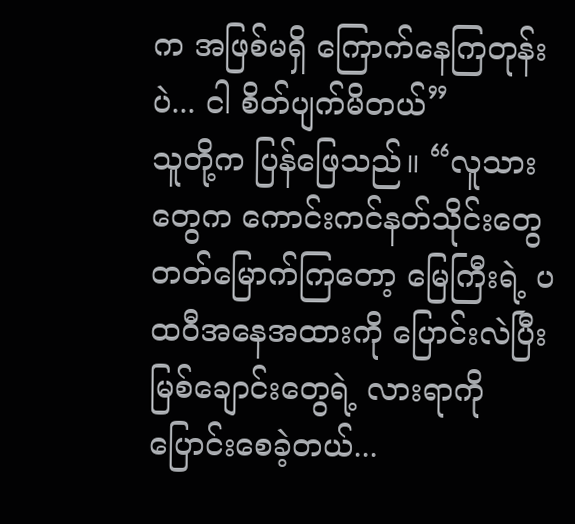က အဖြစ်မရှိ ကြောက်နေကြတုန်းပဲ... ငါ စိတ်ပျက်မိတယ်”
သူတို့က ပြန်ဖြေသည်။ “လူသားတွေက ကောင်းကင်နတ်သိုင်းတွေ တတ်မြောက်ကြတော့ မြေကြီးရဲ့ ပထဝီအနေအထားကို ပြောင်းလဲပြီး မြစ်ချောင်းတွေရဲ့ လားရာကို ပြောင်းစေခဲ့တယ်...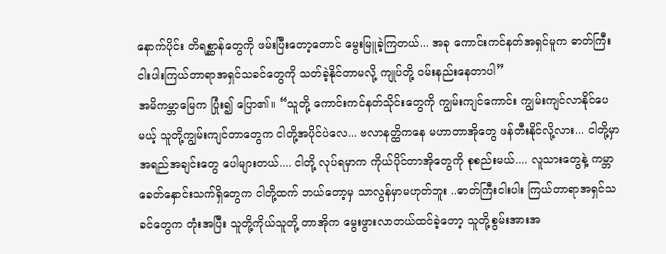နောက်ပိုင်း တိရစ္ဆာန်တွေကို ဖမ်းပြီးတော့တောင် မွေးမြူခဲ့ကြတယ်... အခု ကောင်းကင်နတ်အရှင်မူက ဓာတ်ကြီးငါးပါးကြယ်တာရာအရှင်သခင်တွေကို သတ်ခဲ့နိုင်တာမလို့ ကျုပ်တို့ ၀မ်းနည်းနေတာပါ”
အမိကမ္ဘာမြေက ပြုံး၍ ပြော၏။ “သူတို့ ကောင်းကင်နတ်သိုင်းတွေကို ကျွမ်းကျင်ကောင်း ကျွမ်းကျင်လာနိုင်ပေမယ့် သူတို့ကျွမ်းကျင်တာတွေက ငါတို့အပိုင်ပဲလေ... ဗလာနတ္ထိကနေ မဟာတာအိုတွေ ဖန်တီးနိုင်လို့လား... ငါတို့မှာ အရည်အချင်းတွေ ပေါများတယ်.... ငါတို့ လုပ်ရမှာက ကိုယ်ပိုင်တာအိုတွေကို စုစည်းမယ်.... လူသားတွေနဲ့ ကမ္ဘာခေတ်နှောင်းသက်ရှိတွေက ငါတို့ထက် ဘယ်တော့မှ သာလွန်မှာမဟုတ်ဘူး ..ဓာတ်ကြီးငါးပါး ကြယ်တာရာအရှင်သခင်တွေက တုံးအပြီး သူတို့ကိုယ်သူတို့ တာအိုက မွေးဖွားလာတယ်ထင်ခဲ့တော့ သူတို့စွမ်းအားအ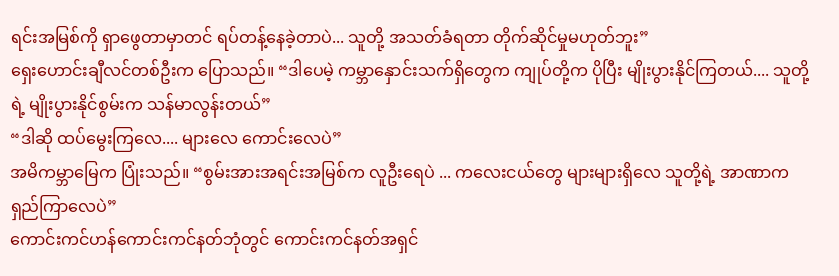ရင်းအမြစ်ကို ရှာဖွေတာမှာတင် ရပ်တန့်နေခဲ့တာပဲ... သူတို့ အသတ်ခံရတာ တိုက်ဆိုင်မှုမဟုတ်ဘူး”
ရှေးဟောင်းချီလင်တစ်ဦးက ပြောသည်။ “ဒါပေမဲ့ ကမ္ဘာနှောင်းသက်ရှိတွေက ကျုပ်တို့က ပိုပြီး မျိုးပွားနိုင်ကြတယ်.... သူတို့ရဲ့ မျိုးပွားနိုင်စွမ်းက သန်မာလွန်းတယ်”
“ဒါဆို ထပ်မွေးကြလေ.... များလေ ကောင်းလေပဲ”
အမိကမ္ဘာမြေက ပြုံးသည်။ “စွမ်းအားအရင်းအမြစ်က လူဦးရေပဲ ... ကလေးငယ်တွေ များများရှိလေ သူတို့ရဲ့ အာဏာက ရှည်ကြာလေပဲ”
ကောင်းကင်ဟန်ကောင်းကင်နတ်ဘုံတွင် ကောင်းကင်နတ်အရှင်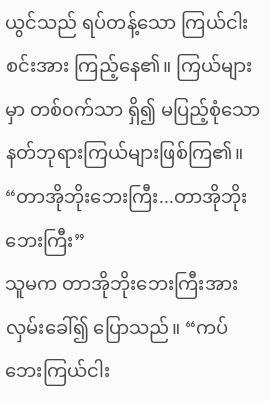ယွင်သည် ရပ်တန့်သော ကြယ်ငါးစင်းအား ကြည့်နေ၏။ ကြယ်များမှာ တစ်၀က်သာ ရှိ၍ မပြည့်စုံသော နတ်ဘုရားကြယ်များဖြစ်ကြ၏။
“တာအိုဘိုးဘေးကြီး...တာအိုဘိုးဘေးကြီး”
သူမက တာအိုဘိုးဘေးကြီးအား လှမ်းခေါ်၍ ပြောသည်။ “ကပ်ဘေးကြယ်ငါး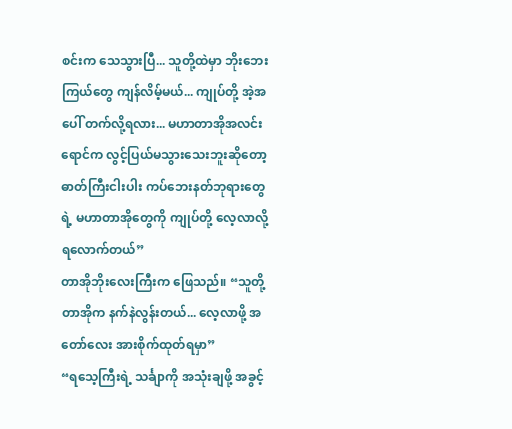စင်းက သေသွားပြီ... သူတို့ထဲမှာ ဘိုးဘေးကြယ်တွေ ကျန်လိမ့်မယ်... ကျုပ်တို့ အဲ့အပေါ် တက်လို့ရလား... မဟာတာအိုအလင်းရောင်က လွင့်ပြယ်မသွားသေးဘူးဆိုတော့ ဓာတ်ကြီးငါးပါး ကပ်ဘေးနတ်ဘုရားတွေရဲ့ မဟာတာအိုတွေကို ကျုပ်တို့ လေ့လာလို့ရလောက်တယ်”
တာအိုဘိုးလေးကြီးက ဖြေသည်။ “သူတို့တာအိုက နက်နဲလွန်းတယ်... လေ့လာဖို့ အတော်လေး အားစိုက်ထုတ်ရမှာ”
“ရသေ့ကြီးရဲ့ သင်္ချာကို အသုံးချဖို့ အခွင့်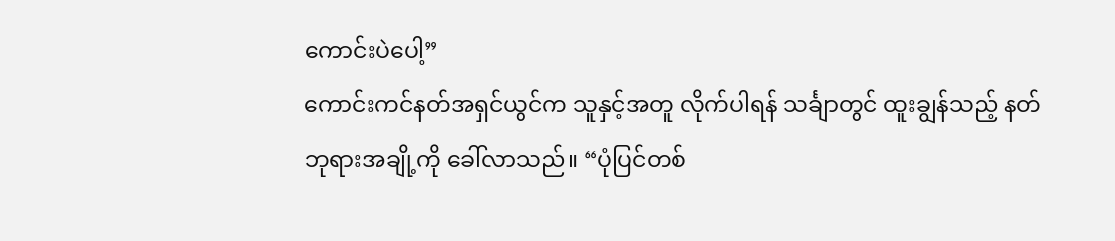ကောင်းပဲပေါ့”
ကောင်းကင်နတ်အရှင်ယွင်က သူနှင့်အတူ လိုက်ပါရန် သင်္ချာတွင် ထူးချွန်သည့် နတ်ဘုရားအချို့ကို ခေါ်လာသည်။ “ပုံပြင်တစ်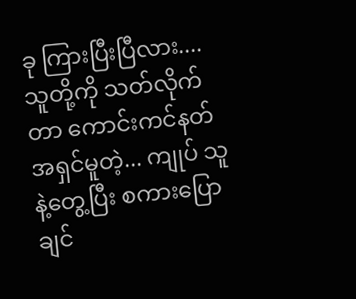ခု ကြားပြီးပြီလား.... သူတို့ကို သတ်လိုက်တာ ကောင်းကင်နတ်အရှင်မူတဲ့... ကျုပ် သူနဲ့တွေ့ပြီး စကားပြောချင်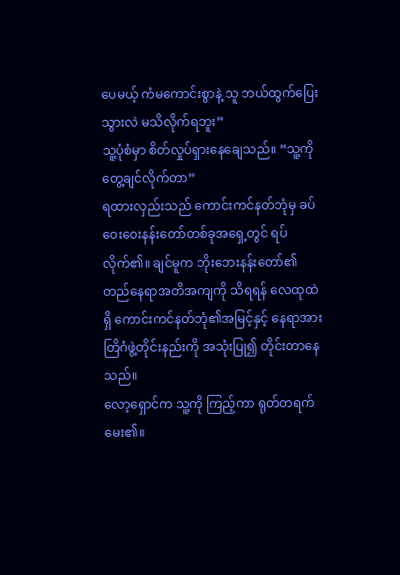ပေမယ့် ကံမကောင်းစွာနဲ့ သူ ဘယ်ထွက်ပြေးသွားလဲ မသိလိုက်ရဘူး”
သူ့ပုံစံမှာ စိတ်လှုပ်ရှားနေချေသည်။ “သူ့ကို တွေ့ချင်လိုက်တာ”
ရထားလှည်းသည် ကောင်းကင်နတ်ဘုံမှ ခပ်ဝေးဝေးနန်းတော်တစ်ခုအရှေ့တွင် ရပ်လိုက်၏။ ချင်မူက ဘိုးဘေးနန်းတော်၏ တည်နေရာအတိအကျကို သိရရန် လေထုထဲရှိ ကောင်းကင်နတ်ဘုံ၏အမြင့်နှင့် နေရာအား တြိဂံဖွဲ့တိုင်းနည်းကို အသုံးပြု၍ တိုင်းတာနေသည်။
လော့ရှောင်က သူ့ကို ကြည့်ကာ ရုတ်တရက် မေး၏။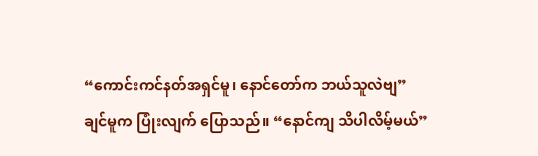“ကောင်းကင်နတ်အရှင်မူ၊ နောင်တော်က ဘယ်သူလဲဗျ”
ချင်မူက ပြုံးလျက် ပြောသည်။ “နောင်ကျ သိပါလိမ့်မယ်”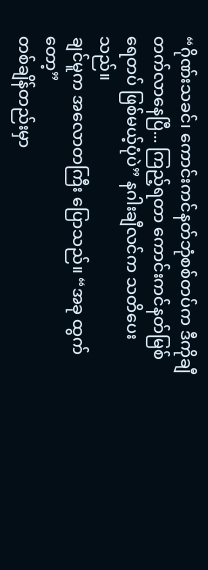“ဂိုဏ်းသခင်၊ ကောင်းကင်နတ်ဘုံစစ်တပ်က ဒီကိုချီတက်လာနေပြီ... ကြည့်ရတာ ကောင်းကင်နတ်မြစ်ရေတပ် ဖြစ်မယ့်ပုံပဲ” နဂါးချီလင်က သတိပေးသည်။
ချင်မူက အလောတကြီး ပြောသည်။ “အခု ထွက်တော့”
တစ်ချိန်တည်းမှာ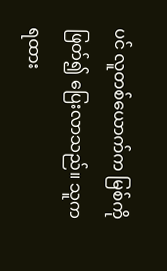ပင် လူတစ်ယောက်က မြစ်ကို ဖြတ်၍ ပြေးလာသည်။ သူက ရထား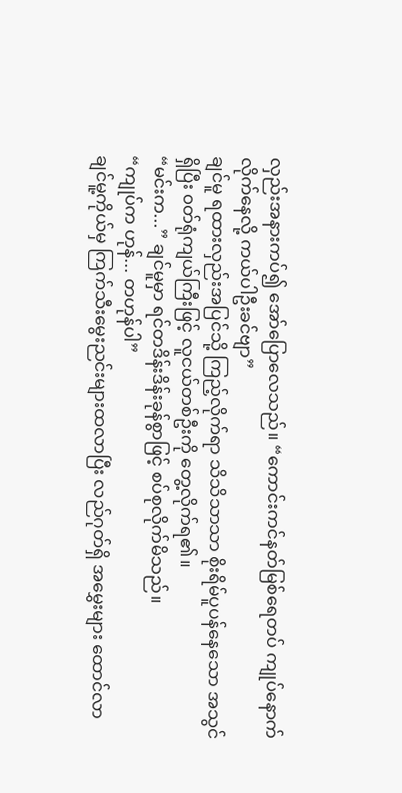လှည်းအနားကပ်၍ အော်ပြောလေသည်။ “ကောင်းကင်နတ်မြစ်ရေတပ် ကျုပ်နောက်လိုက်နေလို့ ကယ်ပါဦးခင်ဗျာ”
ချင်မူ ရထားလှည်းအပြင်သို့ ကြည့်လိုက်ရာ သိသိသာသာ စိုးရိမ်ပူပန်နေသော အသွင်ရှိပြီး ၀တ်ရုံကျယ်ကြီးဖြင့် လူငယ်တစ်ဦးကို တွေ့လိုက်ရ၏။
“မင်းက...” ချင်မူမှာ ရင်တဒိန်းဒိန်းခုန်စွာဖြင့် စပ်စုလိုက်မိသည်။
“ကျုပ်က ဟုန်... တဟုန်ပါ”
ချင်မူ့ကိုယ်မှ ကြက်သီးမွေးညင်းများထလာပြီး လည်ဂုတ်ရှိ အမွှေးများ ထောင်လာ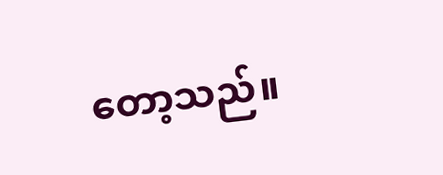တော့သည်။